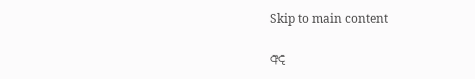Skip to main content

අද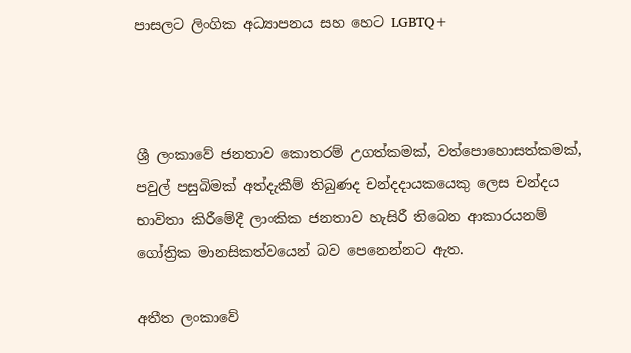පාසලට ලිංගික අධ්‍යාපනය සහ හෙට LGBTQ+



ශ්‍රී ලංකාවේ ජනතාව කොතරම් උගත්කමක්, වත්පොහොසත්කමක්, පවුල් පසුබිමක් අත්දැකීම් තිබුණද චන්දදායකයෙකු ලෙස චන්දය භාවිතා කිරීමේදී ලාංකික ජනතාව හැසිරී තිබෙන ආකාරයනම් ගෝත්‍රික මානසිකත්වයෙන් බව පෙනෙන්නට ඇත.

අතීත ලංකාවේ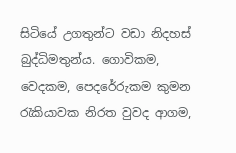සිටියේ උගතුන්ට වඩා නිදහස් බුද්ධිමතුන්ය. ගොවිකම, වෙදකම, පෙදරේරුකම කුමන රැකියාවක නිරත වුවද ආගම,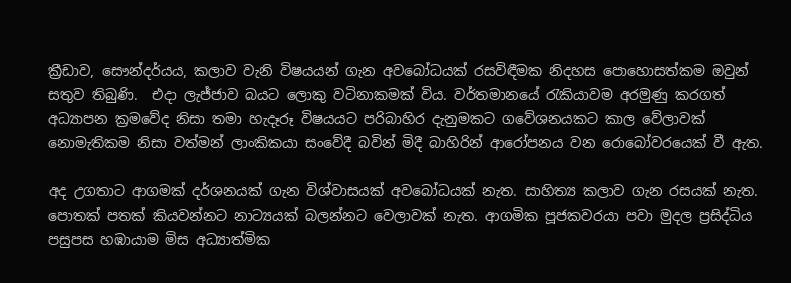ක්‍රීඩාව, සෞන්දර්යය, කලාව වැනි විෂයයන් ගැන අවබෝධයක් රසවිඳීමක නිදහස පොහොසත්කම ඔවුන් සතුව තිබුණි.  එදා ලැජ්ජාව බයට ලොකු වටිනාකමක් විය. වර්තමානයේ රැකියාවම අරමුණු කරගත් අධ්‍යාපන ක්‍රමවේද නිසා තමා හැදෑරූ විෂයයට පරිබාහිර දැනුමකට ගවේශනයකට කාල වේලාවක් නොමැතිකම නිසා වත්මන් ලාංකිකයා සංවේදී බවින් මිදී බාහිරින් ආරෝපනය වන රොබෝවරයෙක් වී ඇත.

අද උගතාට ආගමක් දර්ශනයක් ගැන විශ්වාසයක් අවබෝධයක් නැත. සාහිත්‍ය කලාව ගැන රසයක් නැත. පොතක් පතක් කියවන්නට නාට්‍යයක් බලන්නට වෙලාවක් නැත. ආගමික පූජකවරයා පවා මුදල ප්‍රසිද්ධිය පසුපස හඹායාම මිස අධ්‍යාත්මික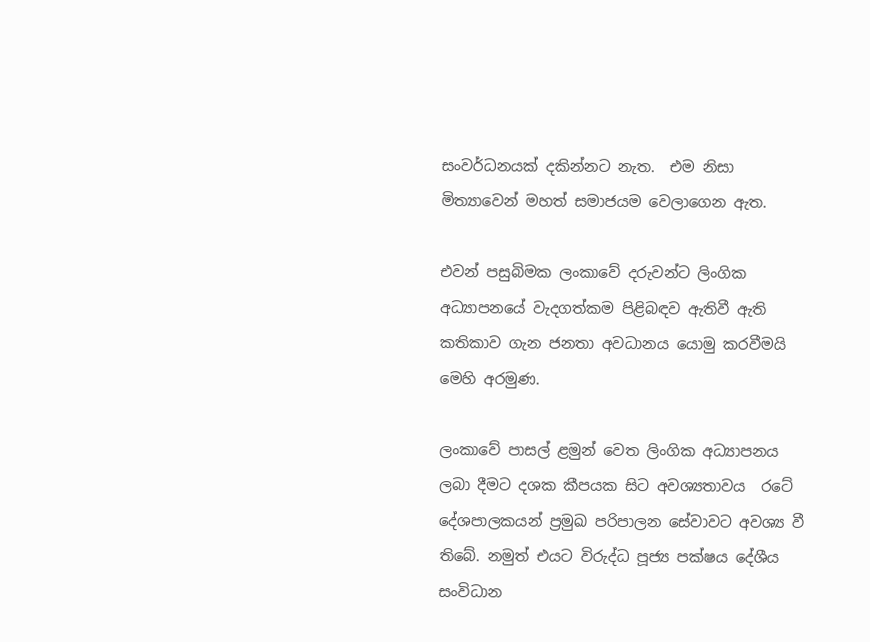සංවර්ධනයක් දකින්නට නැත.  එම නිසා මිත්‍යාවෙන් මහත් සමාජයම වෙලාගෙන ඇත.

එවන් පසුබිමක ලංකාවේ දරුවන්ට ලිංගික අධ්‍යාපනයේ වැදගත්කම පිළිබඳව ඇතිවී ඇති කතිකාව ගැන ජනතා අවධානය යොමු කරවීමයි මෙහි අරමුණ.

ලංකාවේ පාසල් ළමුන් වෙත ලිංගික අධ්‍යාපනය ලබා දීමට දශක කීපයක සිට අවශ්‍යතාවය  රටේ දේශපාලකයන් ප්‍රමුඛ පරිපාලන සේවාවට අවශ්‍ය වී තිබේ. නමුත් එයට විරුද්ධ පූජ්‍ය පක්ෂය දේශීය සංවිධාන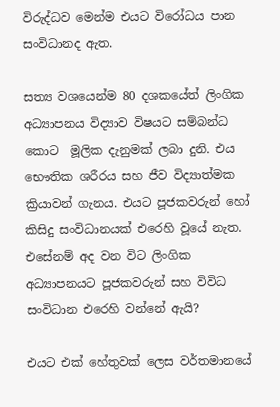විරුද්ධව මෙන්ම එයට විරෝධය පාන සංවිධානද ඇත.

සත්‍ය වශයෙන්ම 80 දශකයේත් ලිංගික අධ්‍යාපනය විද්‍යාව විෂයට සම්බන්ධ කොට  මූලික දැනුමක් ලබා දුනි. එය භෞතික ශරීරය සහ ජීව විද්‍යාත්මක ක්‍රියාවන් ගැනය. එයට පූජකවරුන් හෝ කිසිදු සංවිධානයක් එරෙහි වූයේ නැත. එසේනම් අද වන විට ලිංගික අධ්‍යාපනයට පූජකවරුන් සහ විවිධ සංවිධාන එරෙහි වන්නේ ඇයි?

එයට එක් හේතුවක් ලෙස වර්තමානයේ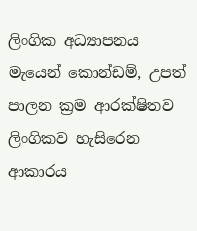ලිංගික අධ්‍යාපනය මැයෙන් කොන්ඩම්, උපත් පාලන ක්‍රම ආරක්ෂිතව ලිංගිකව හැසිරෙන ආකාරය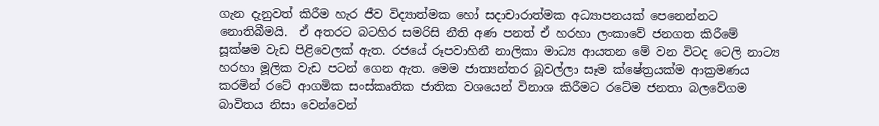ගැන දැනුවත් කිරීම හැර ජීව විද්‍යාත්මක හෝ සදාචාරාත්මක අධ්‍යාපනයක් පෙනෙන්නට නොතිබීමයි.  ඒ අතරට බටහිර සමරිසි නීති අණ පනත් ඒ හරහා ලංකාවේ ජනගත කිරීමේ සූක්ෂම වැඩ පිළිවෙලක් ඇත. රජයේ රූපවාහිනී නාලිකා මාධ්‍ය ආයතන මේ වන විටද ටෙලි නාට්‍ය හරහා මූලික වැඩ පටන් ගෙන ඇත. මෙම ජාත්‍යන්තර බූවල්ලා සෑම ක්ෂේත්‍රයක්ම ආක්‍රමණය කරමින් රටේ ආගමික සංස්කෘතික ජාතික වශයෙන් විනාශ කිරීමට රටේම ජනතා බලවේගම බාවිතය නිසා වෙන්වෙන්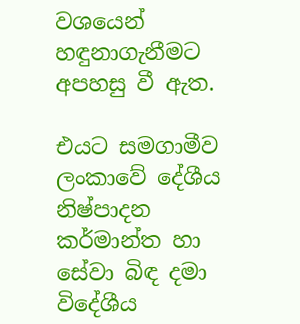වශයෙන් හඳුනාගැනීමට අපහසු වී ඇත.

එයට සමගාමීව ලංකාවේ දේශීය නිෂ්පාදන කර්මාන්ත හා සේවා බිඳ දමා විදේශීය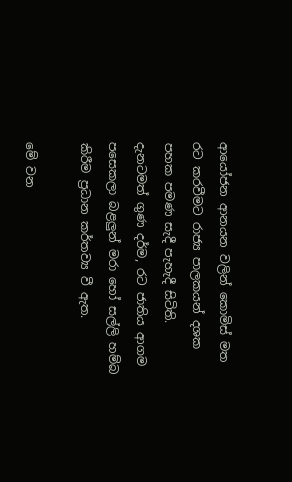ආයෝජන ආනයන වලින් කොමිස් මත රට කරවීමට රාජ්‍ය පාලකයන් දශක පහක පමණ සැදී පැහැදී සිටිති. දැනටමත් ගුණ දර්ම, රට ජාතිය ආගම පසෙකලා බළලුන් මරා හෝ සල්ලි හම්බ කිරීම ප්‍රධාන කර්තව්‍ය වී ඇත.

මේ වන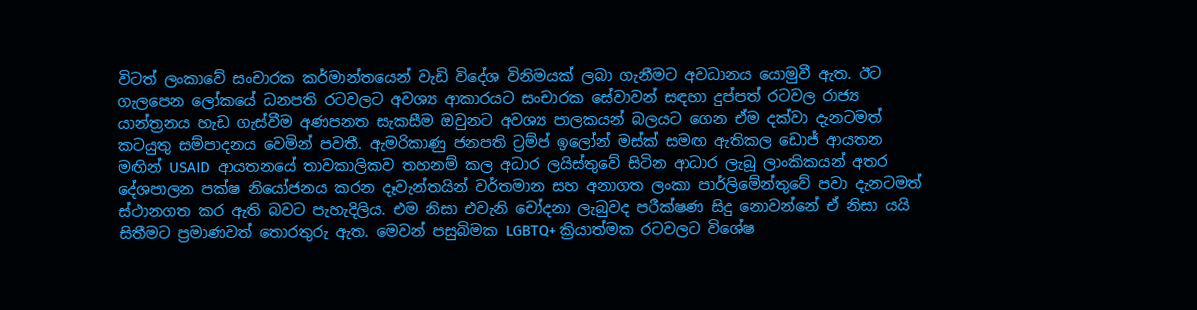විටත් ලංකාවේ සංචාරක කර්මාන්තයෙන් වැඩි විදේශ විනිමයක් ලබා ගැනීමට අවධානය යොමුවී ඇත. ඊට ගැලපෙන ලෝකයේ ධනපති රටවලට අවශ්‍ය ආකාරයට සංචාරක සේවාවන් සඳහා දුප්පත් රටවල රාජ්‍ය යාන්ත්‍රනය හැඩ ගැස්වීම අණපනත සැකසීම ඔවුනට අවශ්‍ය පාලකයන් බලයට ගෙන ඒම දක්වා දැනටමත් කටයුතු සම්පාදනය වෙමින් පවතී. ඇමරිකාණු ජනපති ට්‍රම්ප් ඉලෝන් මස්ක් සමඟ ඇතිකල ඩොජ් ආයතන මඟින් USAID  ආයතනයේ තාවකාලිකව තහනම් කල අධාර ලයිස්තුවේ සිටින ආධාර ලැබූ ලාංකිකයන් අතර දේශපාලන පක්ෂ නියෝජනය කරන දෑවැන්තයින් වර්තමාන සහ අනාගත ලංකා පාර්ලිමේන්තුවේ පවා දැනටමත් ස්ථානගත කර ඇති බවට පැහැදිලිය. එම නිසා එවැනි චෝදනා ලැබුවද පරීක්ෂණ සිදු නොවන්නේ ඒ නිසා යයි සිතීමට ප්‍රමාණවත් තොරතුරු ඇත. මෙවන් පසුබිමක LGBTQ+ ක්‍රියාත්මක රටවලට විශේෂ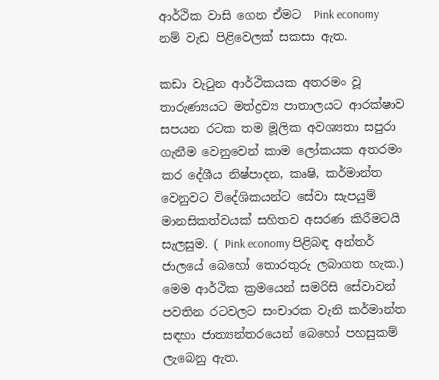ආර්ථික වාසි ගෙන ඒමට  Pink economy  නම් වැඩ පිළිවෙලක් සකසා ඇත.

කඩා වැටුන ආර්ථිකයක අතරමං වූ තාරුණ්‍යයට මත්ද්‍රව්‍ය පාතාලයට ආරක්ෂාව සපයන රටක තම මූලික අවශ්‍යතා සපුරා ගැනීම වෙනුවෙන් කාම ලෝකයක අතරමං කර දේශීය නිෂ්පාදන, කෘෂි, කර්මාන්ත වෙනුවට විදේශිකයන්ට සේවා සැපයුම් මානසිකත්වයක් සහිතව අසරණ කිරීමටයි සැලසුම. ( Pink economy පිළිබඳ අන්තර් ජාලයේ බෙහෝ තොරතුරු ලබාගත හැක.) මෙම ආර්ථික ක්‍රමයෙන් සමරිසි සේවාවන් පවතින රටවලට සංචාරක වැනි කර්මාන්ත සඳහා ජාත්‍යන්තරයෙන් බෙහෝ පහසුකම් ලැබෙනු ඇත.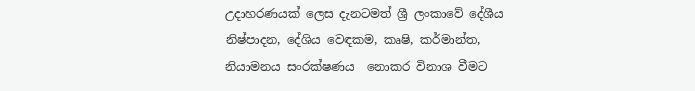උදාහරණයක් ලෙස දැනටමත් ශ්‍රී ලංකාවේ දේශීය නිෂ්පාදන, දේශිය වෙඳකම, කෘෂි, කර්මාන්ත, නියාමනය සංරක්ෂණය  නොකර විනාශ වීමට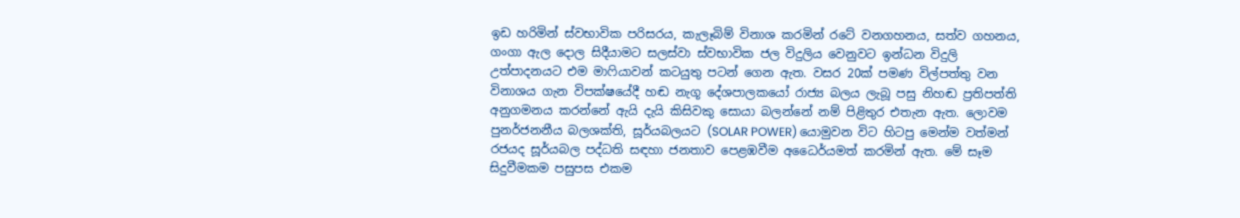ඉඩ හරිමින් ස්වභාවික පරිසරය, කැලෑබිම් විනාශ කරමින් රටේ වනගහනය, සත්ව ගහනය, ගංගා ඇල දොල සිදීයාමට සලස්වා ස්වභාවික ජල විදුලිය වෙනුවට ඉන්ධන විදුලි උත්පාදනයට එම මාෆියාවන් කටයුතු පටන් ගෙන ඇත. වසර 20ක් පමණ විල්පත්තු වන විනාශය ගැන විපක්ෂයේදී හඬ නැගූ දේශපාලකයෝ රාජ්‍ය බලය ලැබූ පසු නිහඬ ප්‍රතිපත්ති අනුගමනය කරන්නේ ඇයි දැයි කිසිවකු සොයා බලන්නේ නම් පිළිතුර එතැන ඇත. ලොවම පුනර්ජනනීය බලශක්ති, සූර්යබලයට (SOLAR POWER) යොමුවන විට හිටපු මෙන්ම වත්මන් රජයද සූර්යබල පද්ධති සඳහා ජනතාව පෙළඹවීම අධෛර්යමත් කරමින් ඇත. මේ සෑම සිදුවීමකම පසුපස එකම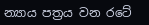න්‍යාය පත්‍රය වන රටේ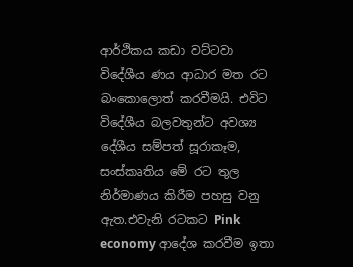ආර්ථිකය කඩා වට්ටවා විදේශීය ණය ආධාර මත රට බංකොලොත් කරවීමයි. එවිට විදේශීය බලවතුන්ට අවශ්‍ය දේශීය සම්පත් සූරාකෑම, සංස්කෘතිය මේ රට තුල නිර්මාණය කිරීම පහසු වනු ඇත.එවැනි රටකට Pink economy ආදේශ කරවීම ඉතා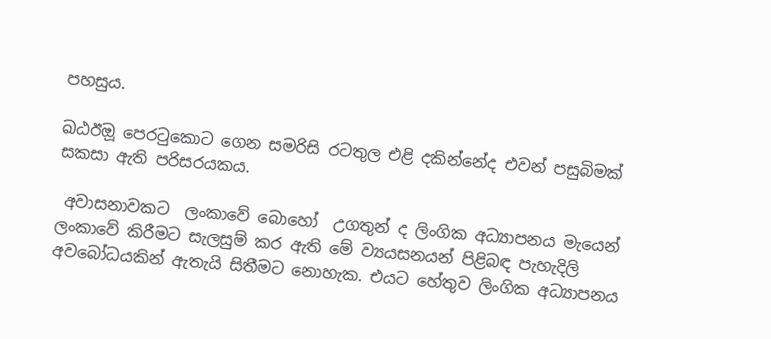පහසුය.

ඛඨඊඔූ පෙරටුකොට ගෙන සමරිසි රටතුල එළි දකින්නේද එවන් පසුබිමක් සකසා ඇති පරිසරයකය.

 අවාසනාවකට  ලංකාවේ බොහෝ  උගතුන් ද ලිංගික අධ්‍යාපනය මැයෙන්  ලංකාවේ කිරීමට සැලසුම් කර ඇති මේ ව්‍යයසනයන් පිළිබඳ පැහැදිලි අවබෝධයකින් ඇතැයි සිතීමට නොහැක. එයට හේතුව ලිංගික අධ්‍යාපනය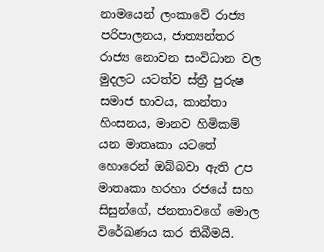නාමයෙන් ලංකාවේ රාජ්‍ය පරිපාලනය, ජාත්‍යන්තර රාජ්‍ය නොවන සංවිධාන වල මුදලට යටත්ව ස්ත්‍රී පුරුෂ සමාජ භාවය, කාන්තා හිංසනය, මානව හිමිකම් යන මාතෘකා යටතේ හොරෙන් ඔබ්බවා ඇති උප මාතෘකා හරහා රජයේ සහ සිසුන්ගේ, ජනතාවගේ මොල විරේඛණය කර තිබීමයි.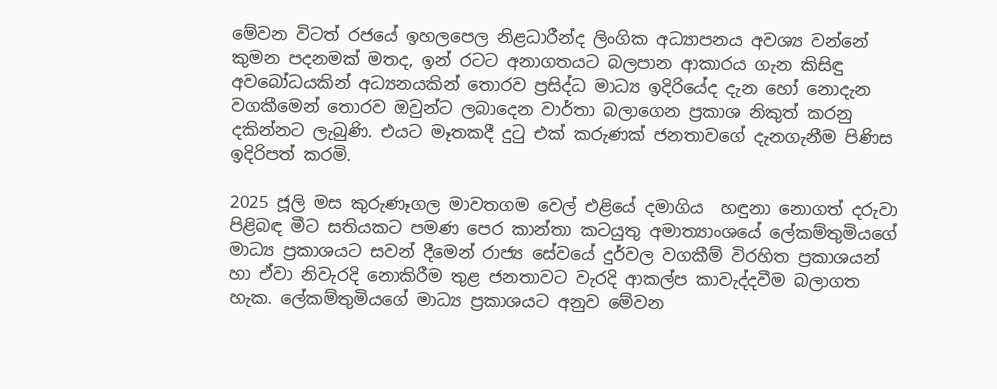මේවන විටත් රජයේ ඉහලපෙල නිළධාරීන්ද ලිංගික අධ්‍යාපනය අවශ්‍ය වන්නේ කුමන පදනමක් මතද, ඉන් රටට අනාගතයට බලපාන ආකාරය ගැන කිසිඳු අවබෝධයකින් අධ්‍යනයකින් තොරව ප්‍රසිද්ධ මාධ්‍ය ඉදිරියේද දැන හෝ නොදැන වගකීමෙන් තොරව ඔවුන්ට ලබාදෙන වාර්තා බලාගෙන ප්‍රකාශ නිකුත් කරනු දකින්නට ලැබුණි. එයට මෑතකදී දුටු එක් කරුණක් ජනතාවගේ දැනගැනීම පිණිස ඉදිරිපත් කරමි.

2025 ජූලි මස කුරුණෑගල මාවතගම වෙල් එළියේ දමාගිය  හඳුනා නොගත් දරුවා පිළිබඳ මීට සතියකට පමණ පෙර කාන්තා කටයුතු අමාත්‍යාංශයේ ලේකම්තුමියගේ මාධ්‍ය ප්‍රකාශයට සවන් දීමෙන් රාජ්‍ය සේවයේ දුර්වල වගකීම් විරහිත ප්‍රකාශයන් හා ඒවා නිවැරදි නොකිරීම තුළ ජනතාවට වැරදි ආකල්ප කාවැද්දවීම බලාගත හැක. ලේකම්තුමියගේ මාධ්‍ය ප්‍රකාශයට අනුව මේවන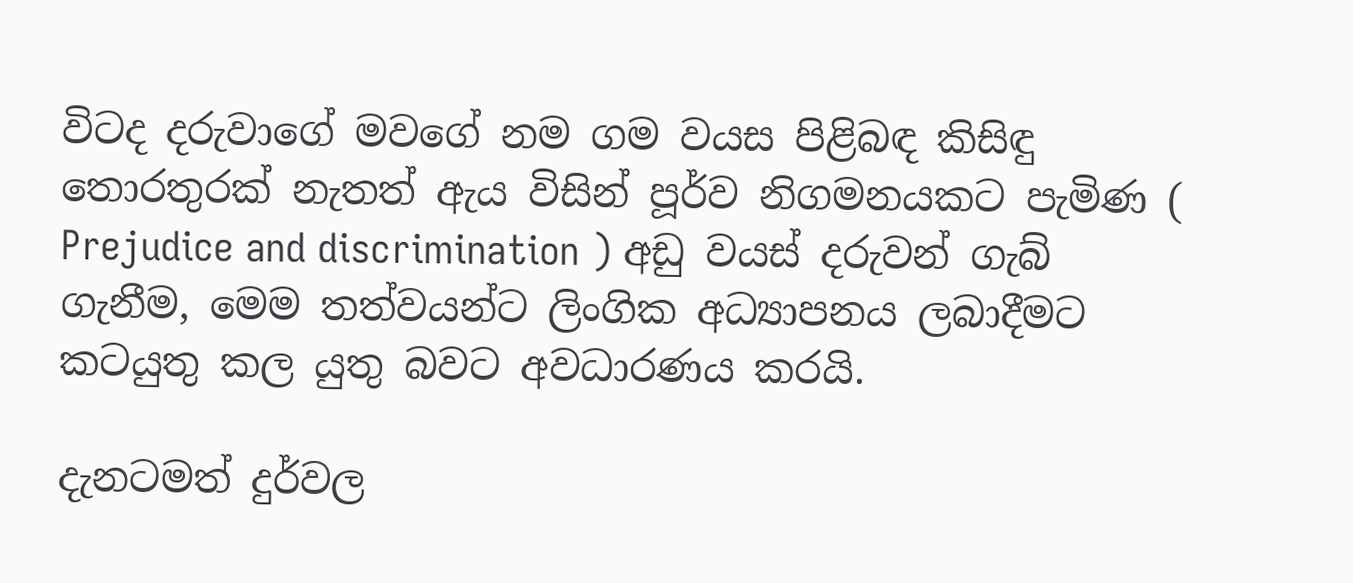විටද දරුවාගේ මවගේ නම ගම වයස පිළිබඳ කිසිඳු තොරතුරක් නැතත් ඇය විසින් පූර්ව නිගමනයකට පැමිණ ( Prejudice and discrimination ) අඩු වයස් දරුවන් ගැබ් ගැනීම, මෙම තත්වයන්ට ලිංගික අධ්‍යාපනය ලබාදීමට කටයුතු කල යුතු බවට අවධාරණය කරයි.

දැනටමත් දුර්වල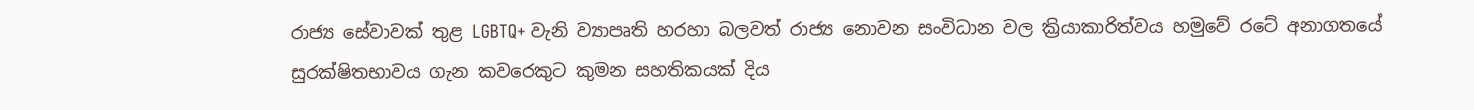රාජ්‍ය සේවාවක් තුළ LGBTQ+ වැනි ව්‍යාපෘති හරහා බලවත් රාජ්‍ය නොවන සංවිධාන වල ක්‍රියාකාරිත්වය හමුවේ රටේ අනාගතයේ සුරක්ෂිතභාවය ගැන කවරෙකුට කුමන සහතිකයක් දිය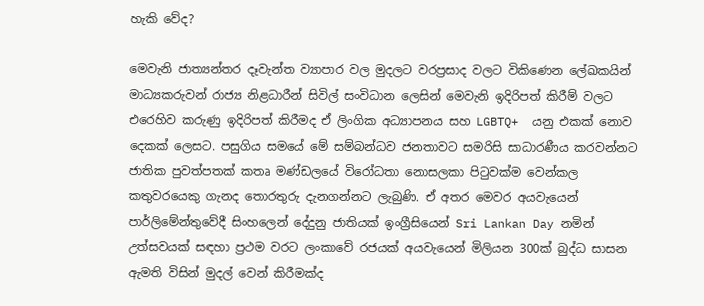හැකි වේද?

මෙවැනි ජාත්‍යන්තර දෑවැන්ත ව්‍යාපාර වල මුදලට වරප්‍රසාද වලට විකිණෙන ලේඛකයින් මාධ්‍යකරුවන් රාජ්‍ය නිළධාරීන් සිවිල් සංවිධාන ලෙසින් මෙවැනි ඉදිරිපත් කිරීම් වලට එරෙහිව කරුණු ඉදිරිපත් කිරීමද ඒ ලිංගික අධ්‍යාපනය සහ LGBTQ+  යනු එකක් නොව දෙකක් ලෙසට. පසුගිය සමයේ මේ සම්බන්ධව ජනතාවට සමරිසි සාධාරණීය කරවන්නට ජාතික පුවත්පතක් කතෘ මණ්ඩලයේ විරෝධතා නොසලකා පිටුවක්ම වෙන්කල කතුවරයෙකු ගැනද තොරතුරු දැනගන්නට ලැබුණි. ඒ අතර මෙවර අයවැයෙන් පාර්ලිමේන්තුවේදී සිංහලෙන් දේදුනු ජාතියක් ඉංග්‍රීසියෙන් Sri Lankan Day නමින් උත්සවයක් සඳහා ප්‍රථම වරට ලංකාවේ රජයක් අයවැයෙන් මිලියන 300ක් බුද්ධ සාසන ඇමති විසින් මුදල් වෙන් කිරීමක්ද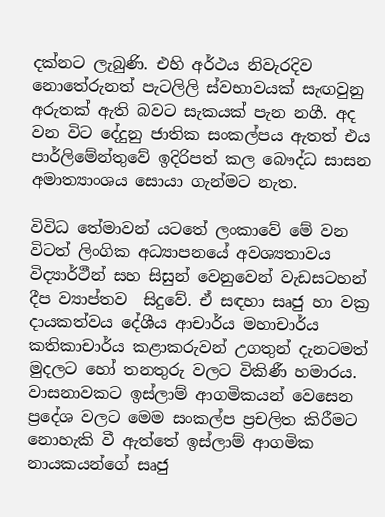දක්නට ලැබුණි. එහි අර්ථය නිවැරදිව නොතේරුනත් පැටලිලි ස්වභාවයක් සැඟවුනු අරුතක් ඇති බවට සැකයක් පැන නගී. අද වන විට දේදුනු ජාතික සංකල්පය ඇතත් එය පාර්ලිමේන්තුවේ ඉදිරිපත් කල බෞද්ධ සාසන  අමාත්‍යාංශය සොයා ගැන්මට නැත.

විවිධ තේමාවන් යටතේ ලංකාවේ මේ වන විටත් ලිංගික අධ්‍යාපනයේ අවශ්‍යතාවය විද්‍යාර්ථීන් සහ සිසුන් වෙනුවෙන් වැඩසටහන්  දීප ව්‍යාප්තව  සිදුවේ. ඒ සඳහා සෘජු හා වක්‍ර දායකත්වය දේශීය ආචාර්ය මහාචාර්ය කතිකාචාර්ය කළාකරුවන් උගතුන් දැනටමත් මුදලට හෝ තනතුරු වලට විකිණී හමාරය. වාසනාවකට ඉස්ලාම් ආගමිකයන් වෙසෙන ප්‍රදේශ වලට මෙම සංකල්ප ප්‍රචලිත කිරීමට නොහැකි වී ඇත්තේ ඉස්ලාම් ආගමික නායකයන්ගේ සෘජු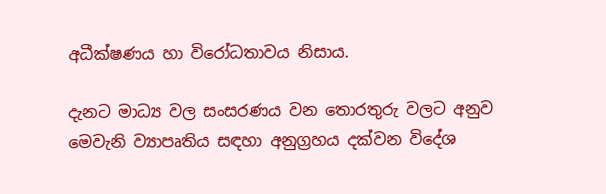අධීක්ෂණය හා විරෝධතාවය නිසාය.

දැනට මාධ්‍ය වල සංසරණය වන තොරතුරු වලට අනුව  මෙවැනි ව්‍යාපෘතිය සඳහා අනුග්‍රහය දක්වන විදේශ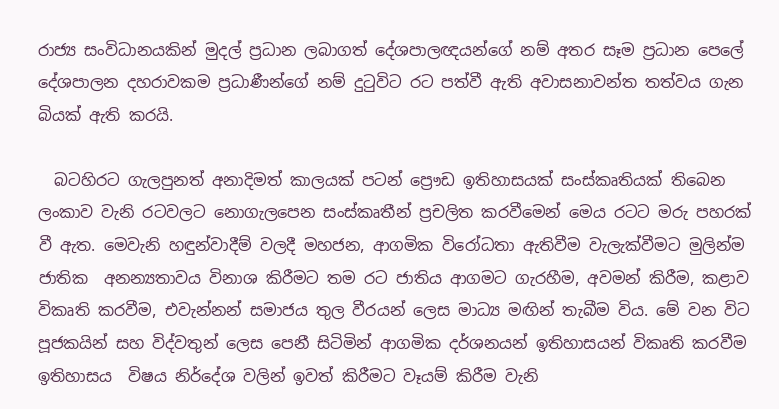රාජ්‍ය සංවිධානයකින් මුදල් ප්‍රධාන ලබාගත් දේශපාලඥයන්ගේ නම් අතර සෑම ප්‍රධාන පෙලේ දේශපාලන දහරාවකම ප්‍රධාණීන්ගේ නම් දුටුවිට රට පත්වී ඇති අවාසනාවන්ත තත්වය ගැන බියක් ඇති කරයි.

  බටහිරට ගැලපුනත් අනාදිමත් කාලයක් පටන් ප්‍රෞඩ ඉතිහාසයක් සංස්කෘතියක් තිබෙන ලංකාව වැනි රටවලට නොගැලපෙන සංස්කෘතීන් ප්‍රචලිත කරවීමෙන් මෙය රටට මරු පහරක් වී ඇත. මෙවැනි හඳුන්වාදීම් වලදී මහජන, ආගමික විරෝධතා ඇතිවීම වැලැක්වීමට මුලින්ම ජාතික  අනන්‍යතාවය විනාශ කිරීමට තම රට ජාතිය ආගමට ගැරහීම, අවමන් කිරීම, කළාව විකෘති කරවීම, එවැන්නන් සමාජය තුල වීරයන් ලෙස මාධ්‍ය මඟින් තැබීම විය. මේ වන විට පූජකයින් සහ විද්වතුන් ලෙස පෙනී සිටිමින් ආගමික දර්ශනයන් ඉතිහාසයන් විකෘති කරවීම ඉතිහාසය  විෂය නිර්දේශ වලින් ඉවත් කිරීමට වෑයම් කිරීම වැනි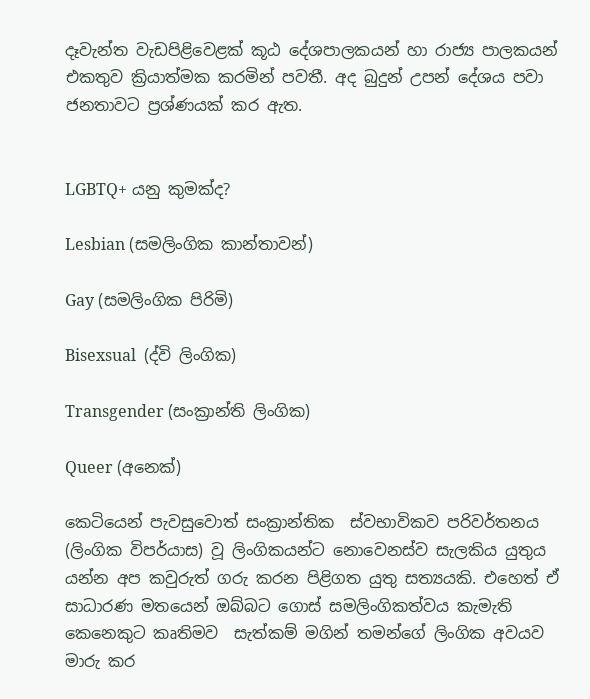දෑවැන්ත වැඩපිළිවෙළක් කූඨ දේශපාලකයන් හා රාජ්‍ය පාලකයන් එකතුව ක්‍රියාත්මක කරමින් පවතී. අද බුදුන් උපන් දේශය පවා ජනතාවට ප්‍රශ්ණයක් කර ඇත.


LGBTQ+ යනු කුමක්ද?

Lesbian (සමලිංගික කාන්තාවන්)

Gay (සමලිංගික පිරිමි)

Bisexsual  (ද්වි ලිංගික)

Transgender (සංක්‍රාන්ති ලිංගික)

Queer (අනෙක්)

කෙටියෙන් පැවසුවොත් සංක්‍රාන්තික  ස්වභාවිකව පරිවර්තනය (ලිංගික විපර්යාස) වූ ලිංගිකයන්ට නොවෙනස්ව සැලකිය යුතුය යන්න අප කවුරුත් ගරු කරන පිළිගත යුතු සත්‍යයකි. එහෙත් ඒ සාධාරණ මතයෙන් ඔබ්බට ගොස් සමලිංගිකත්වය කැමැති කෙනෙකුට කෘතිමව  සැත්කම් මගින් තමන්ගේ ලිංගික අවයව මාරු කර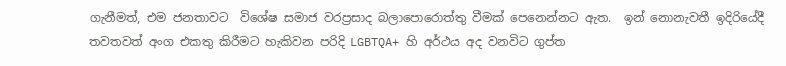ගැනීමත්, එම ජනතාවට  විශේෂ සමාජ වරප්‍රසාද බලාපොරොත්තු වීමක් පෙනෙන්නට ඇත.  ඉන් නොනැවතී ඉදිරියේදී තවතවත් අංග එකතු කිරීමට හැකිවන පරිදි LGBTQA+ හි අර්ථය අද වනවිට ගුප්ත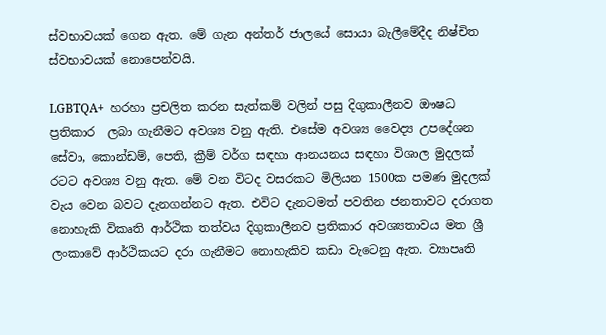ස්වභාවයක් ගෙන ඇත. මේ ගැන අන්තර් ජාලයේ සොයා බැලීමේදීද නිෂ්චිත ස්වභාවයක් නොපෙන්වයි.

LGBTQA+  හරහා ප්‍රචලිත කරන සැත්කම් වලින් පසු දිගුකාලීනව ඖෂධ ප්‍රතිකාර  ලබා ගැනීමට අවශ්‍ය වනු ඇති. එසේම අවශ්‍ය වෛද්‍ය උපදේශන සේවා, කොන්ඩම්, පෙති, ක්‍රීම් වර්ග සඳහා ආනයනය සඳහා විශාල මුදලක් රටට අවශ්‍ය වනු ඇත. මේ වන විටද වසරකට මිලියන 1500ක පමණ මුදලක් වැය වෙන බවට දැනගන්නට ඇත. එවිට දැනටමත් පවතින ජනතාවට දරාගත නොහැකි විකෘති ආර්ථික තත්වය දිගුකාලීනව ප්‍රතිකාර අවශ්‍යතාවය මත ශ්‍රී ලංකාවේ ආර්ථිකයට දරා ගැනීමට නොහැකිව කඩා වැටෙනු ඇත. ව්‍යාපෘති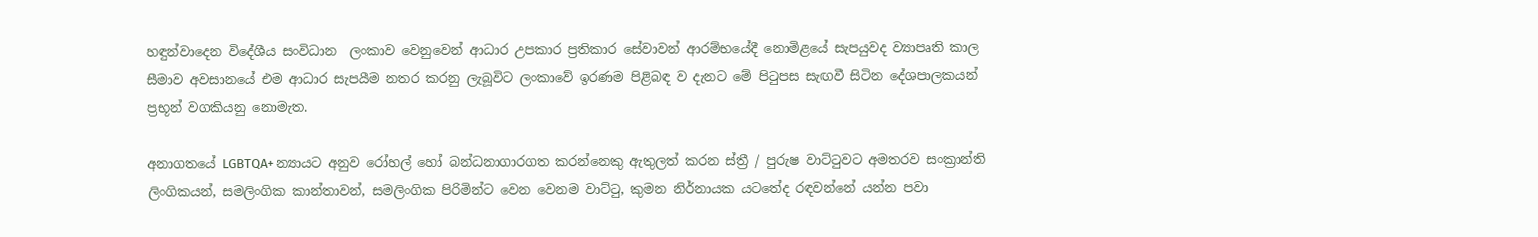හඳුන්වාදෙන විදේශීය සංවිධාන  ලංකාව වෙනුවෙන් ආධාර උපකාර ප්‍රතිකාර සේවාවන් ආරම්භයේදී නොමිළයේ සැපයුවද ව්‍යාපෘති කාල සීමාව අවසානයේ එම ආධාර සැපයීම නතර කරනු ලැබූවිට ලංකාවේ ඉරණම පිළිබඳ ව දැනට මේ පිටුපස සැඟවී සිටින දේශපාලකයන් ප්‍රභූන් වගකියනු නොමැත.

අනාගතයේ LGBTQA+ න්‍යායට අනුව රෝහල් හෝ බන්ධනාගාරගත කරන්නෙකු ඇතුලත් කරන ස්ත්‍රී / පුරුෂ වාට්ටුවට අමතරව සංක්‍රාන්ති ලිංගිකයන්, සමලිංගික කාන්තාවන්, සමලිංගික පිරිමින්ට වෙන වෙනම වාට්ටු, කුමන නිර්නායක යටතේද රඳවන්නේ යන්න පවා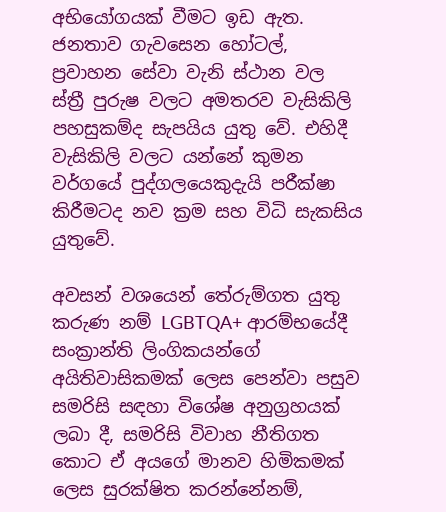අභියෝගයක් වීමට ඉඩ ඇත. ජනතාව ගැවසෙන හෝටල්, ප්‍රවාහන සේවා වැනි ස්ථාන වල ස්ත්‍රී පුරුෂ වලට අමතරව වැසිකිලි පහසුකම්ද සැපයිය යුතු වේ. එහිදී වැසිකිලි වලට යන්නේ කුමන වර්ගයේ පුද්ගලයෙකුදැයි පරීක්ෂා කිරීමටද නව ක්‍රම සහ විධි සැකසිය යුතුවේ.

අවසන් වශයෙන් තේරුම්ගත යුතු කරුණ නම් LGBTQA+ ආරම්භයේදී සංක්‍රාන්ති ලිංගිකයන්ගේ අයිතිවාසිකමක් ලෙස පෙන්වා පසුව සමරිසි සඳහා විශේෂ අනුග්‍රහයක් ලබා දී, සමරිසි විවාහ නීතිගත කොට ඒ අයගේ මානව හිමිකමක් ලෙස සුරක්ෂිත කරන්නේනම්,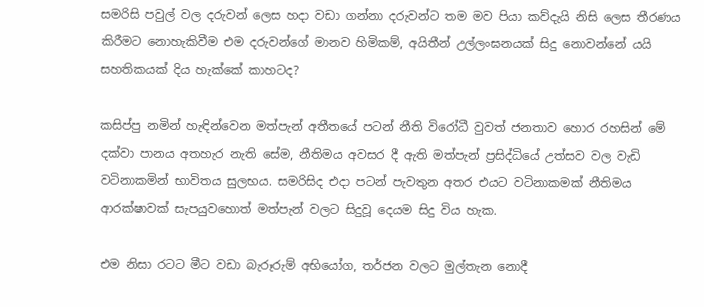සමරිසි පවුල් වල දරුවන් ලෙස හදා වඩා ගන්නා දරුවන්ට තම මව පියා කව්දැයි නිසි ලෙස තීරණය කිරීමට නොහැකිවීම එම දරුවන්ගේ මානව හිමිකම්, අයිතීන් උල්ලංඝනයක් සිදු නොවන්නේ යයි සහතිකයක් දිය හැක්කේ කාහටද?

කසිප්පු නමින් හැඳින්වෙන මත්පැන් අතීතයේ පටන් නීති විරෝධී වුවත් ජනතාව හොර රහසින් මේ දක්වා පානය අතහැර නැති සේම, නීතිමය අවසර දී ඇති මත්පැන් ප්‍රසිද්ධියේ උත්සව වල වැඩි වටිනාකමින් භාවිතය සුලභය. සමරිසිද එදා පටන් පැවතුන අතර එයට වටිනාකමක් නීතිමය ආරක්ෂාවක් සැපයුවහොත් මත්පැන් වලට සිදුවූ දෙයම සිදු විය හැක.

එම නිසා රටට මීට වඩා බැරූරුම් අභියෝග, තර්ජන වලට මුල්තැන නොදී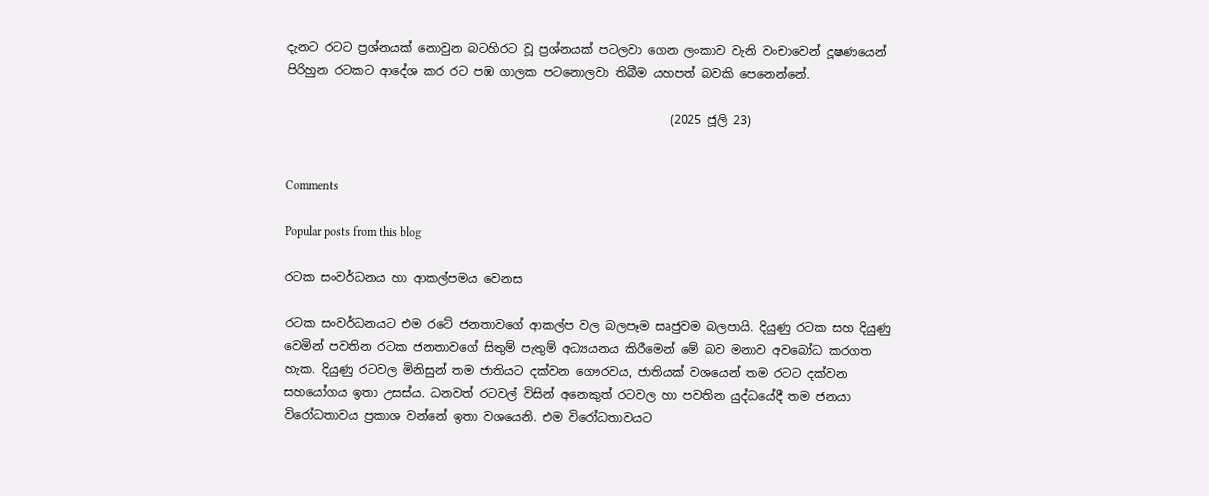දැනට රටට ප්‍රශ්නයක් නොවුන බටහිරට වූ ප්‍රශ්නයක් පටලවා ගෙන ලංකාව වැනි වංචාවෙන් දූෂණයෙන් පිරිහුන රටකට ආදේශ කර රට පඹ ගාලක පටනොලවා තිබීම යහපත් බවකි පෙනෙන්නේ.

                                                                (2025 ජූලි 23)


Comments

Popular posts from this blog

රටක සංවර්ධනය හා ආකල්පමය වෙනස

රටක සංවර්ධනයට එම රටේ ජනතාවගේ ආකල්ප වල බලපෑම සෘජුවම බලපායි. දියුණු රටක සහ දියුණු වෙමින් පවතින රටක ජනතාවගේ සිතුම් පැතුම් අධ්‍යයනය කිරීමෙන් මේ බව මනාව අවබෝධ කරගත හැක. දියුණු රටවල මිනිසුන් තම ජාතියට දක්වන ගෞරවය, ජාතියක් වශයෙන් තම රටට දක්වන සහයෝගය ඉතා උසස්ය. ධනවත් රටවල් විසින් අනෙකුත් රටවල හා පවතින යුද්ධයේදී තම ජනයා විරෝධතාවය ප්‍රකාශ වන්නේ ඉතා වශයෙනි. එම විරෝධතාවයට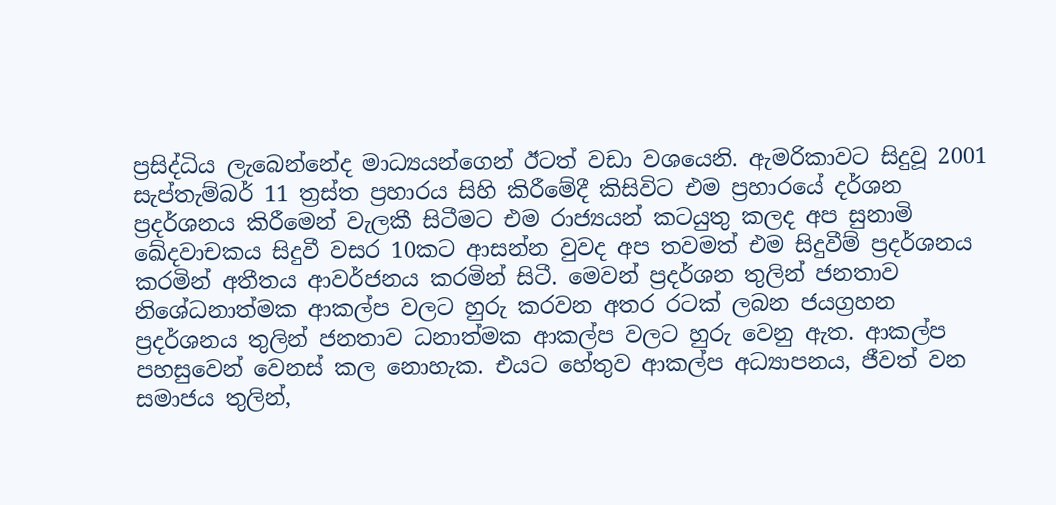ප්‍රසිද්ධිය ලැබෙන්නේද මාධ්‍යයන්ගෙන් ඊටත් වඩා වශයෙනි. ඇමරිකාවට සිදුවූ 2001 සැප්තැම්බර් 11 ත්‍රස්ත ප්‍රහාරය සිහි කිරීමේදී කිසිවිට එම ප්‍රහාරයේ දර්ශන ප්‍රදර්ශනය කිරීමෙන් වැලකී සිටීමට එම රාජ්‍යයන් කටයුතු කලද අප සුනාමි ඛේදවාචකය සිදුවී වසර 10කට ආසන්න වුවද අප තවමත් එම සිදුවීම් ප්‍රදර්ශනය කරමින් අතීතය ආවර්ජනය කරමින් සිටී. මෙවන් ප්‍රදර්ශන තුලින් ජනතාව නිශේධනාත්මක ආකල්ප වලට හුරු කරවන අතර රටක් ලබන ජයග්‍රහන ප්‍රදර්ශනය තුලින් ජනතාව ධනාත්මක ආකල්ප වලට හුරු වෙනු ඇත. ආකල්ප පහසුවෙන් වෙනස් කල නොහැක. එයට හේතුව ආකල්ප අධ්‍යාපනය, ජීවත් වන සමාජය තුලින්,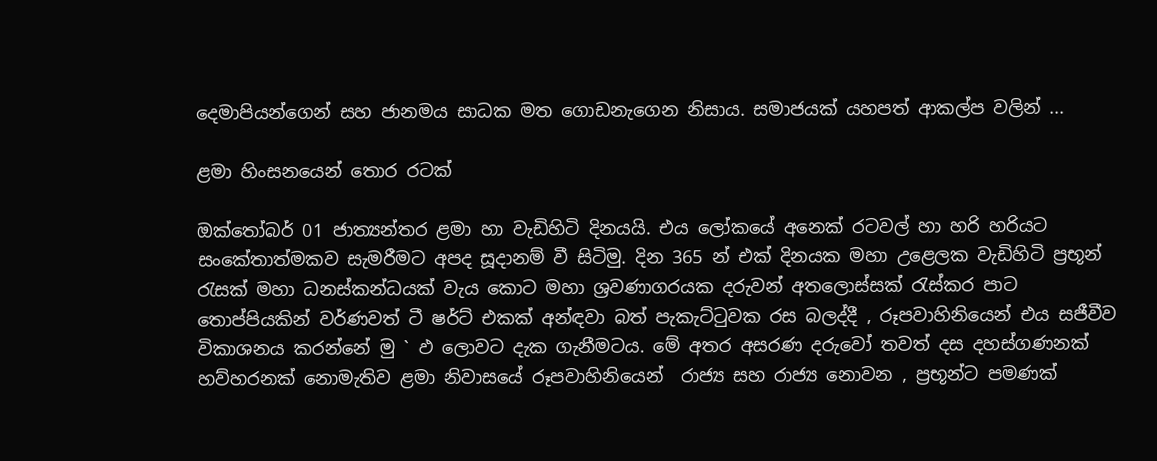දෙමාපියන්ගෙන් සහ ජානමය සාධක මත ගොඩනැගෙන නිසාය. සමාජයක් යහපත් ආකල්ප වලින් ...

ළමා හිංසනයෙන් තොර රටක්

ඔක්තෝබර් 01 ජාත්‍යන්තර ළමා හා වැඩිහිටි දිනයයි. එය ලෝකයේ අනෙක් රටවල් හා හරි හරියට සංකේතාත්මකව සැමරීමට අපද සූදානම් වී සිටිමු. දින 365 න් එක් දිනයක මහා උළෙලක වැඩිහිටි ප්‍රභූන් රැසක් මහා ධනස්කන්ධයක් වැය කොට මහා ශ්‍රවණාගරයක දරුවන් අතලොස්සක් රැස්කර පාට තොප්පියකින් වර්ණවත් ටී ෂර්ට් එකක් අන්ඳවා බත් පැකැට්ටුවක රස බලද්දී , රූපවාහිනියෙන් එය සජීවීව විකාශනය කරන්නේ මු ` ඵ ලොවට දැක ගැනීමටය. මේ අතර අසරණ දරුවෝ තවත් දස දහස්ගණනක් හව්හරනක් නොමැතිව ළමා නිවාසයේ රූපවාහිනියෙන්  රාජ්‍ය සහ රාජ්‍ය නොවන , ප්‍රභූන්ට පමණක්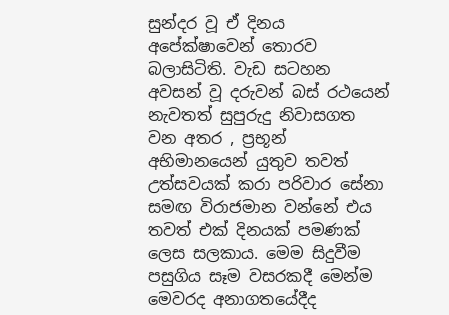සුන්දර වූ ඒ දිනය අපේක්ෂාවෙන් තොරව බලාසිටිති. වැඩ සටහන අවසන් වූ දරුවන් බස් රථයෙන් නැවතත් සුපුරුදු නිවාසගත වන අතර , ප්‍රභූන් අභිමානයෙන් යුතුව තවත් උත්සවයක් කරා පරිවාර සේනා සමඟ විරාජමාන වන්නේ එය තවත් එක් දිනයක් පමණක් ලෙස සලකාය. මෙම සිදුවීම පසුගිය සෑම වසරකදී මෙන්ම මෙවරද අනාගතයේදීද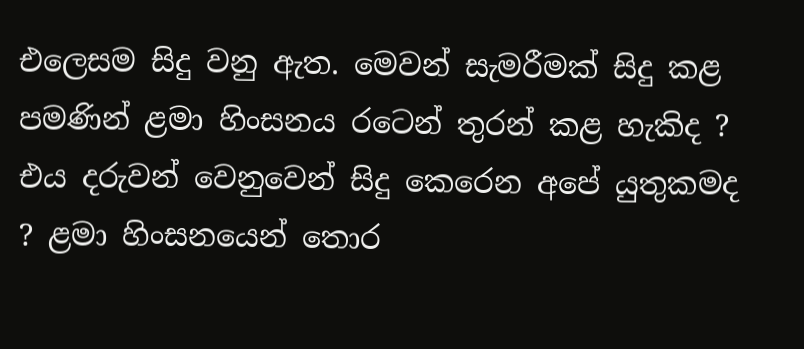එලෙසම සිදු වනු ඇත. මෙවන් සැමරීමක් සිදු කළ පමණින් ළමා හිංසනය රටෙන් තුරන් කළ හැකිද ? එය දරුවන් වෙනුවෙන් සිදු කෙරෙන අපේ යුතුකමද ? ළමා හිංසනයෙන් තොර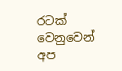රටක් වෙනුවෙන් අප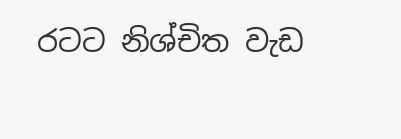රටට නිශ්චිත වැඩ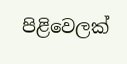පිළිවෙලක්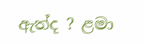ඇත්ද ? ළමා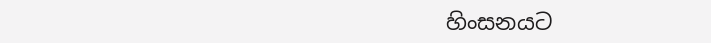හිංසනයට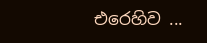එරෙහිව ...